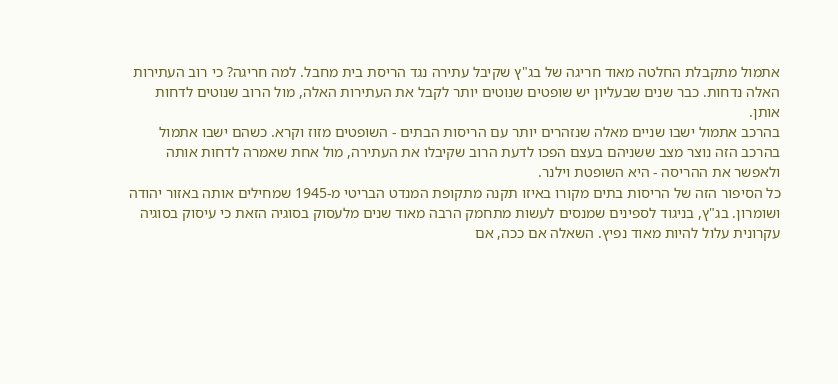אתמול מתקבלת החלטה מאוד חריגה של בג"ץ שקיבל עתירה נגד הריסת בית מחבל. למה חריגה? כי רוב העתירות האלה נדחות. כבר שנים שבעליון יש שופטים שנוטים יותר לקבל את העתירות האלה, מול הרוב שנוטים לדחות אותן.
בהרכב אתמול ישבו שניים מאלה שנזהרים יותר עם הריסות הבתים - השופטים מזוז וקרא. כשהם ישבו אתמול בהרכב הזה נוצר מצב ששניהם בעצם הפכו לדעת הרוב שקיבלו את העתירה, מול אחת שאמרה לדחות אותה ולאפשר את ההריסה - היא השופטת וילנר.
כל הסיפור הזה של הריסות בתים מקורו באיזו תקנה מתקופת המנדט הבריטי מ-1945 שמחילים אותה באזור יהודה ושומרון. בג"ץ, בניגוד לספינים שמנסים לעשות מתחמק הרבה מאוד שנים מלעסוק בסוגיה הזאת כי עיסוק בסוגיה עקרונית עלול להיות מאוד נפיץ. השאלה אם ככה, אם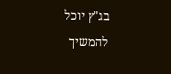בג"ץ יוכל להמשיך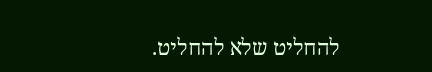להחליט שלא להחליט.